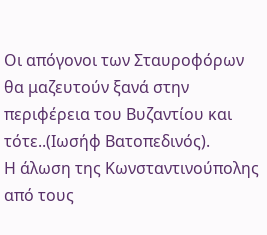Οι απόγονοι των Σταυροφόρων θα μαζευτούν ξανά στην περιφέρεια του Βυζαντίου και τότε..(Ιωσήφ Βατοπεδινός).
Η άλωση της Κωνσταντινούπολης από τους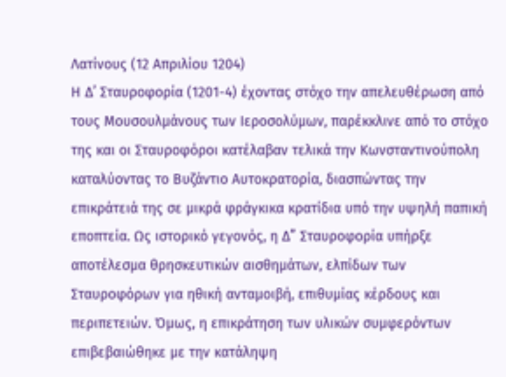Λατίνους (12 Απριλίου 1204)
Η Δ’ Σταυροφορία (1201-4) έχοντας στόχο την απελευθέρωση από τους Μουσουλμάνους των Ιεροσολύμων, παρέκκλινε από το στόχο της και οι Σταυροφόροι κατέλαβαν τελικά την Κωνσταντινούπολη καταλύοντας το Βυζάντιο Αυτοκρατορία, διασπώντας την επικράτειά της σε μικρά φράγκικα κρατίδια υπό την υψηλή παπική εποπτεία. Ως ιστορικό γεγονός, η Δ” Σταυροφορία υπήρξε αποτέλεσμα θρησκευτικών αισθημάτων, ελπίδων των Σταυροφόρων για ηθική ανταμοιβή, επιθυμίας κέρδους και περιπετειών. Όμως, η επικράτηση των υλικών συμφερόντων επιβεβαιώθηκε με την κατάληψη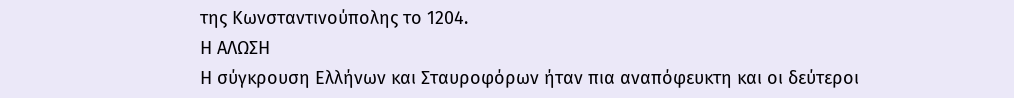της Κωνσταντινούπολης το 1204.
Η ΑΛΩΣΗ
Η σύγκρουση Ελλήνων και Σταυροφόρων ήταν πια αναπόφευκτη και οι δεύτεροι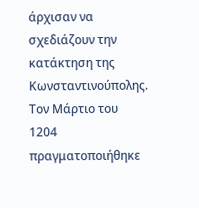άρχισαν να σχεδιάζουν την κατάκτηση της Κωνσταντινούπολης. Τον Μάρτιο του 1204 πραγματοποιήθηκε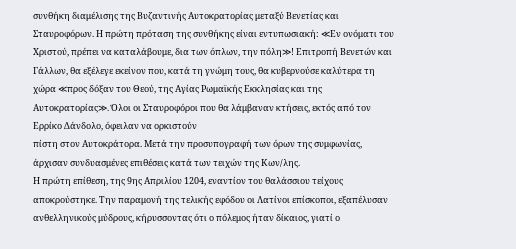συνθήκη διαμέλισης της Βυζαντινής Αυτοκρατορίας μεταξύ Βενετίας και Σταυροφόρων. Η πρώτη πρόταση της συνθήκης είναι εντυπωσιακή: ≪Εν ονόματι του Χριστού, πρέπει να καταλάβουμε, δια των όπλων, την πόλη≫! Επιτροπή Βενετών και Γάλλων, θα εξέλεγε εκείνον που, κατά τη γνώμη τους, θα κυβερνούσε καλύτερα τη χώρα ≪προς δόξαν του Θεού, της Αγίας Ρωμαϊκής Εκκλησίας και της Αυτοκρατορίας≫. Όλοι οι Σταυροφόροι που θα λάμβαναν κτήσεις, εκτός από τον Ερρίκο Δάνδολο, όφειλαν να ορκιστούν
πίστη στον Αυτοκράτορα. Μετά την προσυπογραφή των όρων της συμφωνίας, άρχισαν συνδυασμένες επιθέσεις κατά των τειχών της Κων/λης.
Η πρώτη επίθεση, της 9ης Απριλίου 1204, εναντίον του θαλάσσιου τείχους αποκρούστηκε. Την παραμονή της τελικής εφόδου οι Λατίνοι επίσκοποι, εξαπέλυσαν ανθελληνικούς μύδρους, κήρυσσοντας ότι ο πόλεμος ήταν δίκαιος, γιατί ο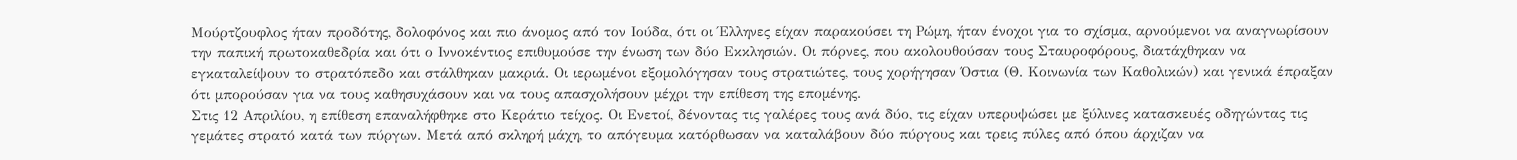Μούρτζουφλος ήταν προδότης, δολοφόνος και πιο άνομος από τον Ιούδα, ότι οι Έλληνες είχαν παρακούσει τη Ρώμη, ήταν ένοχοι για το σχίσμα, αρνούμενοι να αναγνωρίσουν την παπική πρωτοκαθεδρία και ότι ο Ιννοκέντιος επιθυμούσε την ένωση των δύο Εκκλησιών. Οι πόρνες, που ακολουθούσαν τους Σταυροφόρους, διατάχθηκαν να εγκαταλείψουν το στρατόπεδο και στάλθηκαν μακριά. Οι ιερωμένοι εξομολόγησαν τους στρατιώτες, τους χορήγησαν Όστια (Θ. Κοινωνία των Καθολικών) και γενικά έπραξαν ότι μπορούσαν για να τους καθησυχάσουν και να τους απασχολήσουν μέχρι την επίθεση της επομένης.
Στις 12 Απριλίου, η επίθεση επαναλήφθηκε στο Κεράτιο τείχος. Οι Ενετοί, δένοντας τις γαλέρες τους ανά δύο, τις είχαν υπερυψώσει με ξύλινες κατασκευές οδηγώντας τις γεμάτες στρατό κατά των πύργων. Μετά από σκληρή μάχη, το απόγευμα κατόρθωσαν να καταλάβουν δύο πύργους και τρεις πύλες από όπου άρχιζαν να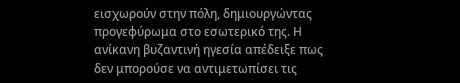εισχωρούν στην πόλη, δημιουργώντας προγεφύρωμα στο εσωτερικό της. Η ανίκανη βυζαντινή ηγεσία απέδειξε πως δεν μπορούσε να αντιμετωπίσει τις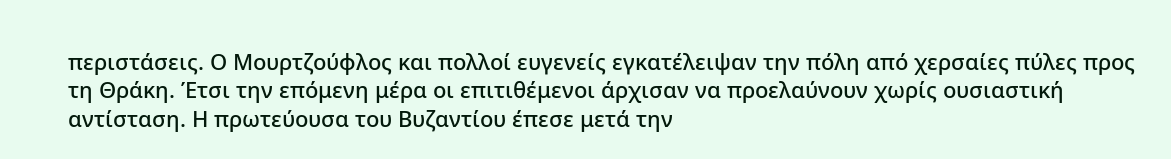περιστάσεις. Ο Μουρτζούφλος και πολλοί ευγενείς εγκατέλειψαν την πόλη από χερσαίες πύλες προς τη Θράκη. Έτσι την επόμενη μέρα οι επιτιθέμενοι άρχισαν να προελαύνουν χωρίς ουσιαστική αντίσταση. Η πρωτεύουσα του Βυζαντίου έπεσε μετά την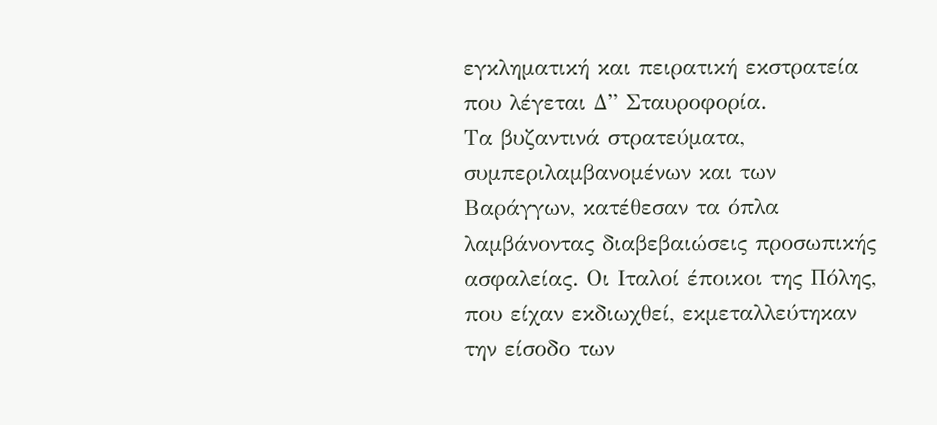εγκληματική και πειρατική εκστρατεία που λέγεται Δ” Σταυροφορία.
Τα βυζαντινά στρατεύματα, συμπεριλαμβανομένων και των Βαράγγων, κατέθεσαν τα όπλα λαμβάνοντας διαβεβαιώσεις προσωπικής ασφαλείας. Οι Ιταλοί έποικοι της Πόλης, που είχαν εκδιωχθεί, εκμεταλλεύτηκαν την είσοδο των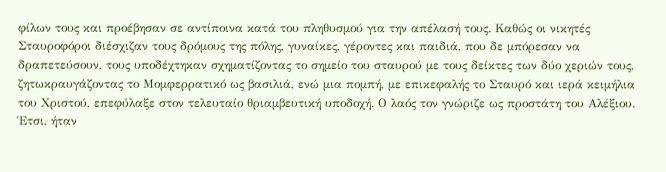φίλων τους και προέβησαν σε αντίποινα κατά του πληθυσμού για την απέλασή τους. Καθώς οι νικητές Σταυροφόροι διέσχιζαν τους δρόμους της πόλης, γυναίκες, γέροντες και παιδιά, που δε μπόρεσαν να δραπετεύσουν, τους υποδέχτηκαν σχηματίζοντας το σημείο του σταυρού με τους δείκτες των δύο χεριών τους, ζητωκραυγάζοντας το Μομφερρατικό ως βασιλιά, ενώ μια πομπή, με επικεφαλής το Σταυρό και ιερά κειμήλια του Χριστού, επεφύλαξε στον τελευταίο θριαμβευτική υποδοχή. Ο λαός τον γνώριζε ως προστάτη του Αλέξιου.
Έτσι, ήταν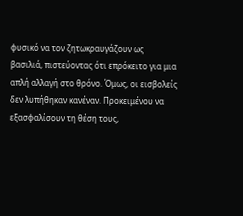φυσικό να τον ζητωκραυγάζουν ως
βασιλιά, πιστεύοντας ότι επρόκειτο για μια απλή αλλαγή στο θρόνο. Όμως, οι εισβολείς δεν λυπήθηκαν κανέναν. Προκειμένου να εξασφαλίσουν τη θέση τους,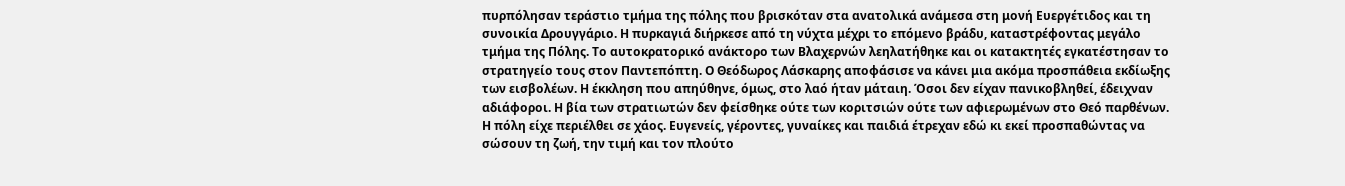πυρπόλησαν τεράστιο τμήμα της πόλης που βρισκόταν στα ανατολικά ανάμεσα στη μονή Ευεργέτιδος και τη συνοικία Δρουγγάριο. Η πυρκαγιά διήρκεσε από τη νύχτα μέχρι το επόμενο βράδυ, καταστρέφοντας μεγάλο τμήμα της Πόλης. Το αυτοκρατορικό ανάκτορο των Βλαχερνών λεηλατήθηκε και οι κατακτητές εγκατέστησαν το στρατηγείο τους στον Παντεπόπτη. Ο Θεόδωρος Λάσκαρης αποφάσισε να κάνει μια ακόμα προσπάθεια εκδίωξης των εισβολέων. Η έκκληση που απηύθηνε, όμως, στο λαό ήταν μάταιη. Όσοι δεν είχαν πανικοβληθεί, έδειχναν αδιάφοροι. Η βία των στρατιωτών δεν φείσθηκε ούτε των κοριτσιών ούτε των αφιερωμένων στο Θεό παρθένων.
Η πόλη είχε περιέλθει σε χάος. Ευγενείς, γέροντες, γυναίκες και παιδιά έτρεχαν εδώ κι εκεί προσπαθώντας να σώσουν τη ζωή, την τιμή και τον πλούτο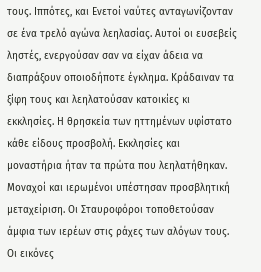τους. Ιππότες, και Ενετοί ναύτες ανταγωνίζονταν σε ένα τρελό αγώνα λεηλασίας. Αυτοί οι ευσεβείς ληστές, ενεργούσαν σαν να είχαν άδεια να διαπράξουν οποιοδήποτε έγκλημα. Κράδαιναν τα ξίφη τους και λεηλατούσαν κατοικίες κι εκκλησίες. Η θρησκεία των ηττημένων υφίστατο κάθε είδους προσβολή. Εκκλησίες και μοναστήρια ήταν τα πρώτα που λεηλατήθηκαν. Μοναχοί και ιερωμένοι υπέστησαν προσβλητική μεταχείριση. Οι Σταυροφόροι τοποθετούσαν άμφια των ιερέων στις ράχες των αλόγων τους. Οι εικόνες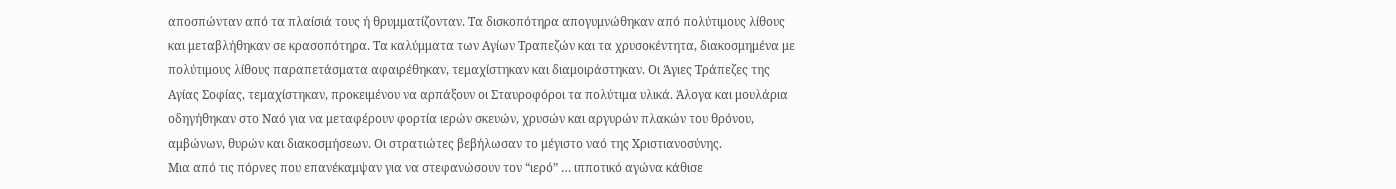αποσπώνταν από τα πλαίσιά τους ή θρυμματίζονταν. Τα δισκοπότηρα απογυμνώθηκαν από πολύτιμους λίθους και μεταβλήθηκαν σε κρασοπότηρα. Τα καλύμματα των Αγίων Τραπεζών και τα χρυσοκέντητα, διακοσμημένα με πολύτιμους λίθους παραπετάσματα αφαιρέθηκαν, τεμαχίστηκαν και διαμοιράστηκαν. Οι Άγιες Τράπεζες της Αγίας Σοφίας, τεμαχίστηκαν, προκειμένου να αρπάξουν οι Σταυροφόροι τα πολύτιμα υλικά. Άλογα και μουλάρια οδηγήθηκαν στο Ναό για να μεταφέρουν φορτία ιερών σκευών, χρυσών και αργυρών πλακών του θρόνου, αμβώνων, θυρών και διακοσμήσεων. Οι στρατιώτες βεβήλωσαν το μέγιστο ναό της Χριστιανοσύνης.
Μια από τις πόρνες που επανέκαμψαν για να στεφανώσουν τον “ιερό” … ιπποτικό αγώνα κάθισε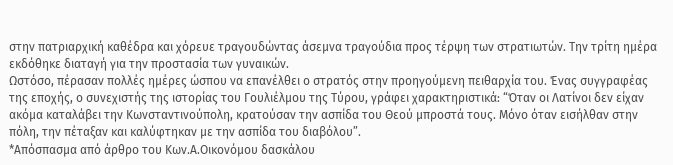στην πατριαρχική καθέδρα και χόρευε τραγουδώντας άσεμνα τραγούδια προς τέρψη των στρατιωτών. Την τρίτη ημέρα εκδόθηκε διαταγή για την προστασία των γυναικών.
Ωστόσο, πέρασαν πολλές ημέρες ώσπου να επανέλθει ο στρατός στην προηγούμενη πειθαρχία του. Ένας συγγραφέας της εποχής, ο συνεχιστής της ιστορίας του Γουλιέλμου της Τύρου, γράφει χαρακτηριστικά: “Όταν οι Λατίνοι δεν είχαν ακόμα καταλάβει την Κωνσταντινούπολη, κρατούσαν την ασπίδα του Θεού μπροστά τους. Μόνο όταν εισήλθαν στην πόλη, την πέταξαν και καλύφτηκαν με την ασπίδα του διαβόλου”.
*Απόσπασμα από άρθρο του Κων.Α.Οικονόμου δασκάλου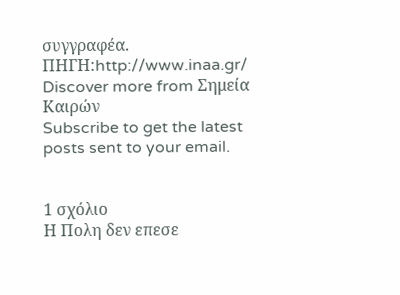συγγραφέα.
ΠΗΓΗ:http://www.inaa.gr/
Discover more from Σημεία Καιρών
Subscribe to get the latest posts sent to your email.


1 σχόλιο
Η Πολη δεν επεσε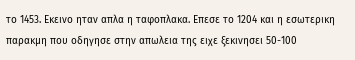το 1453. Εκεινο ηταν απλα η ταφοπλακα. Επεσε το 1204 και η εσωτερικη παρακμη που οδηγησε στην απωλεια της ειχε ξεκινησει 50-100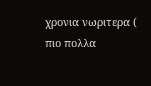χρονια νωριτερα ( πιο πολλα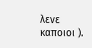λενε καποιοι ).